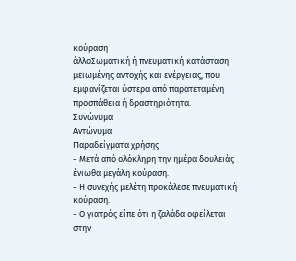κούραση
άλλοΣωματική ή πνευματική κατάσταση μειωμένης αντοχής και ενέργειας, που εμφανίζεται ύστερα από παρατεταμένη προσπάθεια ή δραστηριότητα.
Συνώνυμα
Αντώνυμα
Παραδείγματα χρήσης
- Μετά από ολόκληρη την ημέρα δουλειάς ένιωθα μεγάλη κούραση.
- Η συνεχής μελέτη προκάλεσε πνευματική κούραση.
- Ο γιατρός είπε ότι η ζαλάδα οφείλεται στην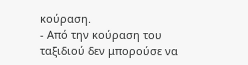κούραση.
- Από την κούραση του ταξιδιού δεν μπορούσε να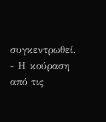συγκεντρωθεί.
- Η κούραση από τις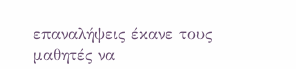επαναλήψεις έκανε τους μαθητές να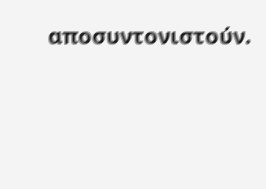αποσυντονιστούν.